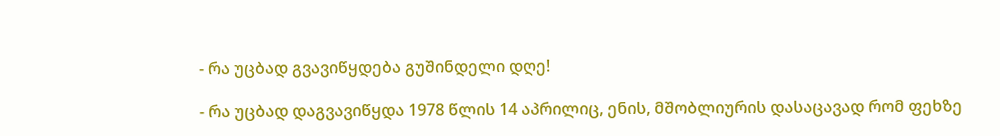- რა უცბად გვავიწყდება გუშინდელი დღე!

- რა უცბად დაგვავიწყდა 1978 წლის 14 აპრილიც, ენის, მშობლიურის დასაცავად რომ ფეხზე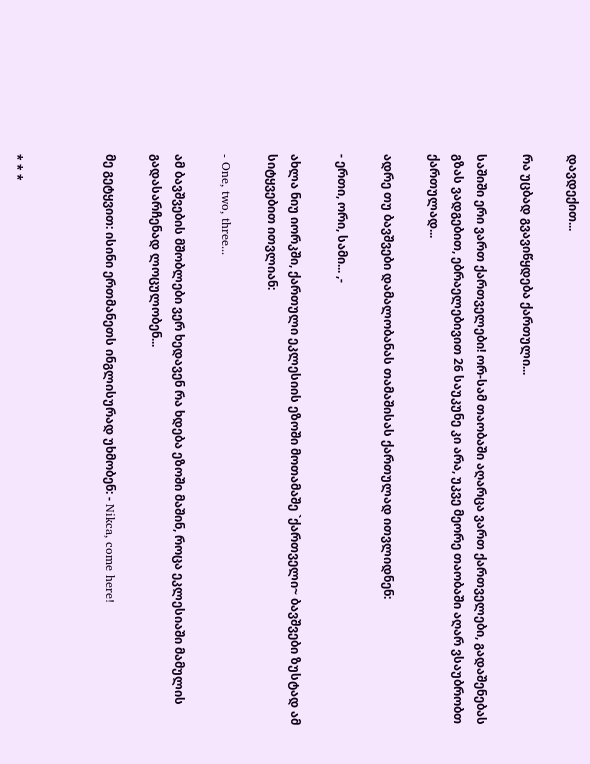დავდექით...

რა უცბად გვავიწყდება ქართული...

საშიში ერი ვართ ქართველები! ორ-სამ თაობაში აღარცა ვართ ქართველები, გადაშენებას გზას ვადგებით, ებრაელებივით 26 საუკუნე კი არა, უკვე მეორე თაობაში აღარ ვსაუბრობთ ქართულად...

ადრე თუ ბავშვები დამალობანას თამაშისას ქართულად ითვლიდნენ:

- ერთი, ორი, სამი... ,-

ახლა ნიუ იორკში, ქართული ეკლესიის ეზოში მოთამაშე `ქართველი~ ბავშვები ზუსტად ამ სიტყვებით ითვლიან:

- One, two, three...

ამ ბავშვების მშობლები ვერ ხედავენ რა ხდება ეზოში მაშინ, როცა ეკლესიაში მამულის გადასარჩენად ლოცულობენ...

მე გეტყვით: ისინი ერთმანეთს ინგლისურად უხმობენ: - Nikca, come here!



* * *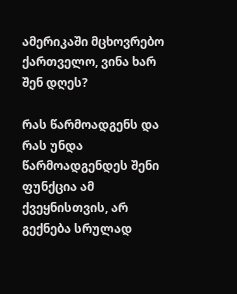ამერიკაში მცხოვრებო ქართველო, ვინა ხარ შენ დღეს?

რას წარმოადგენს და რას უნდა წარმოადგენდეს შენი ფუნქცია ამ ქვეყნისთვის, არ გექნება სრულად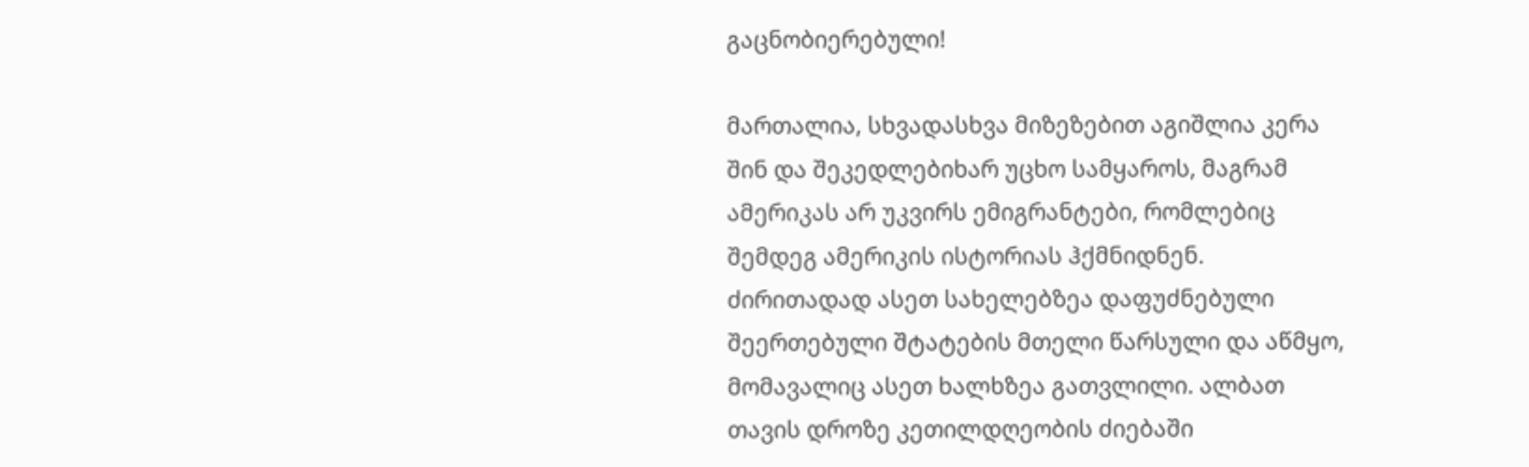გაცნობიერებული!

მართალია, სხვადასხვა მიზეზებით აგიშლია კერა შინ და შეკედლებიხარ უცხო სამყაროს, მაგრამ ამერიკას არ უკვირს ემიგრანტები, რომლებიც შემდეგ ამერიკის ისტორიას ჰქმნიდნენ. ძირითადად ასეთ სახელებზეა დაფუძნებული შეერთებული შტატების მთელი წარსული და აწმყო, მომავალიც ასეთ ხალხზეა გათვლილი. ალბათ თავის დროზე კეთილდღეობის ძიებაში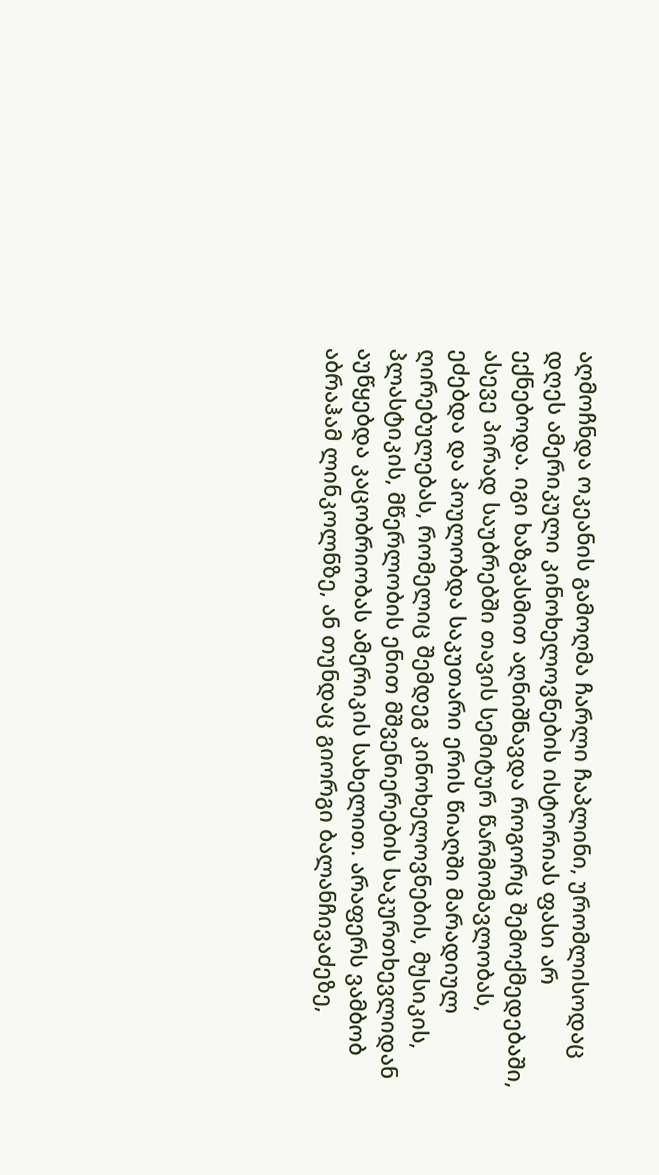აღმოჩნდა ოკეანის გამოღმა ჩარლი ჩაპლინი, ურომლისოდაც დღეს ამერიკული კინოხელოვნების ისტორიას ფასი არ ექნებოდა. იგი ხაზგასმით აღნიშნავდა როგორც შემოქმედებაში, ასევე პირად საუბრებში თავის სემიტურ წარმომავლობას, ეძებდა და პოულობდა საკუთარი ერის წიაღში მარადიულ ღირებულებას, რომელიც შემდეგ კინოხელოვნების, მუსიკის, პლასტიკის, მწერლობის ენით მშვენიერების საკურთხევლიდან აუწყებდა კაცობრიობას ამერიკის სახელით. არაფერს ვამბობ აბრაჰამ ლინკოლნზე, ან თუნდაც გიორგი ბალანჩივაძეზე,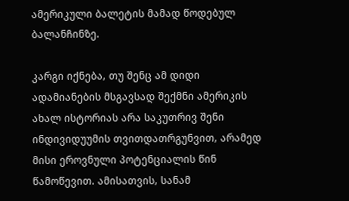ამერიკული ბალეტის მამად წოდებულ ბალანჩინზე.

კარგი იქნება, თუ შენც ამ დიდი ადამიანების მსგავსად შექმნი ამერიკის ახალ ისტორიას არა საკუთრივ შენი ინდივიდუუმის თვითდათრგუნვით, არამედ მისი ეროვნული პოტენციალის წინ წამოწევით. ამისათვის, სანამ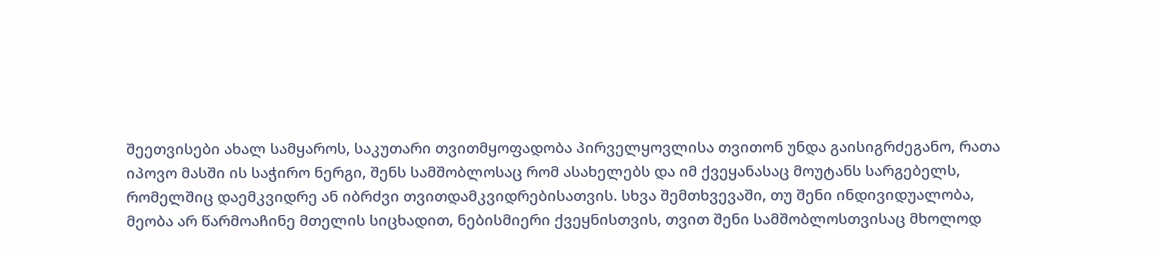შეეთვისები ახალ სამყაროს, საკუთარი თვითმყოფადობა პირველყოვლისა თვითონ უნდა გაისიგრძეგანო, რათა იპოვო მასში ის საჭირო ნერგი, შენს სამშობლოსაც რომ ასახელებს და იმ ქვეყანასაც მოუტანს სარგებელს, რომელშიც დაემკვიდრე ან იბრძვი თვითდამკვიდრებისათვის. სხვა შემთხვევაში, თუ შენი ინდივიდუალობა, მეობა არ წარმოაჩინე მთელის სიცხადით, ნებისმიერი ქვეყნისთვის, თვით შენი სამშობლოსთვისაც მხოლოდ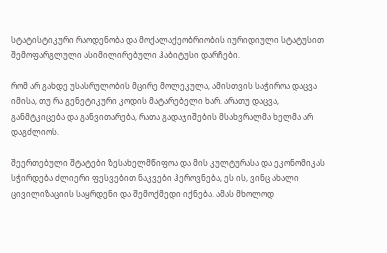სტატისტიკური რაოდენობა და მოქალაქეობრიობის იურიდიული სტატუსით შემოფარგლული ასიმილირებული ჰაბიტუსი დარჩები.

რომ არ გახდე უსასრულობის მცირე მოლეკულა, ამისთვის საჭიროა დაცვა იმისა, თუ რა გენეტიკური კოდის მატარებელი ხარ. არათუ დაცვა, განმტკიცება და განვითარება, რათა გადაჯიშების მსახვრალმა ხელმა არ დაგძლიოს.

შეერთებული შტატები ზესახელმწიფოა და მის კულტურასა და ეკონომიკას სჭირდება ძლიერი ფესვებით ნაკვები ჰეროვნება, ეს ის, ვინც ახალი ცივილიზაციის საყრდენი და შემოქმედი იქნება. ამას მხოლოდ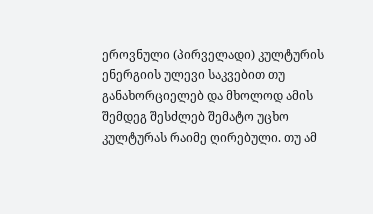ეროვნული (პირველადი) კულტურის ენერგიის ულევი საკვებით თუ განახორციელებ და მხოლოდ ამის შემდეგ შესძლებ შემატო უცხო კულტურას რაიმე ღირებული. თუ ამ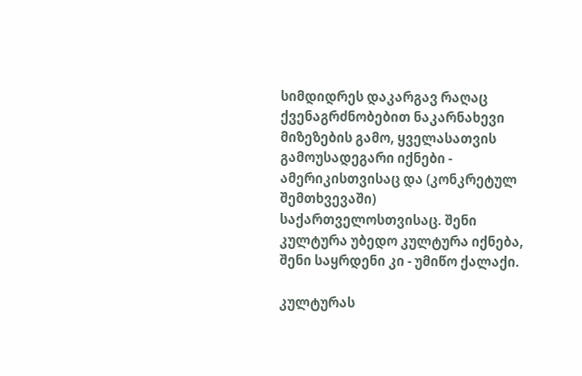სიმდიდრეს დაკარგავ რაღაც ქვენაგრძნობებით ნაკარნახევი მიზეზების გამო, ყველასათვის გამოუსადეგარი იქნები - ამერიკისთვისაც და (კონკრეტულ შემთხვევაში) საქართველოსთვისაც. შენი კულტურა უბედო კულტურა იქნება, შენი საყრდენი კი - უმიწო ქალაქი.

კულტურას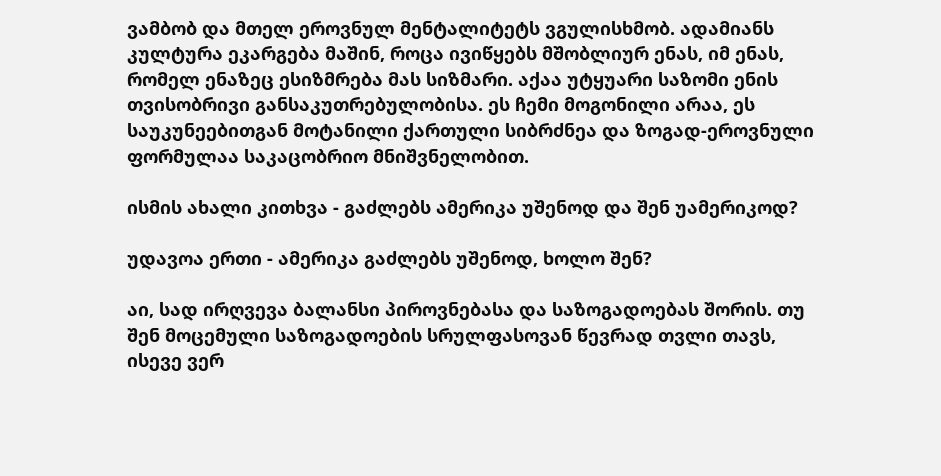ვამბობ და მთელ ეროვნულ მენტალიტეტს ვგულისხმობ. ადამიანს კულტურა ეკარგება მაშინ, როცა ივიწყებს მშობლიურ ენას, იმ ენას, რომელ ენაზეც ესიზმრება მას სიზმარი. აქაა უტყუარი საზომი ენის თვისობრივი განსაკუთრებულობისა. ეს ჩემი მოგონილი არაა, ეს საუკუნეებითგან მოტანილი ქართული სიბრძნეა და ზოგად-ეროვნული ფორმულაა საკაცობრიო მნიშვნელობით.

ისმის ახალი კითხვა - გაძლებს ამერიკა უშენოდ და შენ უამერიკოდ?

უდავოა ერთი - ამერიკა გაძლებს უშენოდ, ხოლო შენ?

აი, სად ირღვევა ბალანსი პიროვნებასა და საზოგადოებას შორის. თუ შენ მოცემული საზოგადოების სრულფასოვან წევრად თვლი თავს, ისევე ვერ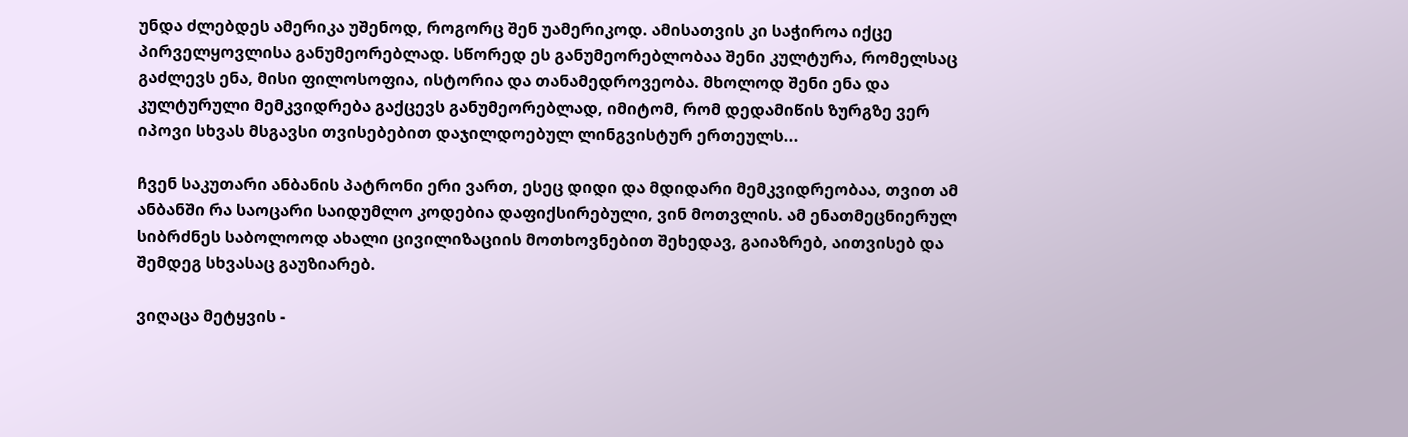უნდა ძლებდეს ამერიკა უშენოდ, როგორც შენ უამერიკოდ. ამისათვის კი საჭიროა იქცე პირველყოვლისა განუმეორებლად. სწორედ ეს განუმეორებლობაა შენი კულტურა, რომელსაც გაძლევს ენა, მისი ფილოსოფია, ისტორია და თანამედროვეობა. მხოლოდ შენი ენა და კულტურული მემკვიდრება გაქცევს განუმეორებლად, იმიტომ, რომ დედამიწის ზურგზე ვერ იპოვი სხვას მსგავსი თვისებებით დაჯილდოებულ ლინგვისტურ ერთეულს...

ჩვენ საკუთარი ანბანის პატრონი ერი ვართ, ესეც დიდი და მდიდარი მემკვიდრეობაა, თვით ამ ანბანში რა საოცარი საიდუმლო კოდებია დაფიქსირებული, ვინ მოთვლის. ამ ენათმეცნიერულ  სიბრძნეს საბოლოოდ ახალი ცივილიზაციის მოთხოვნებით შეხედავ, გაიაზრებ, აითვისებ და შემდეგ სხვასაც გაუზიარებ.

ვიღაცა მეტყვის -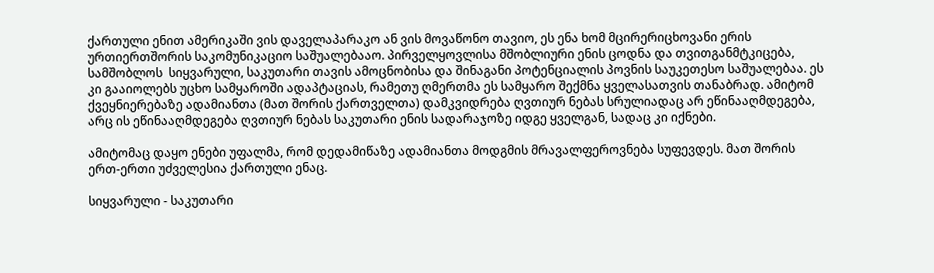ქართული ენით ამერიკაში ვის დაველაპარაკო ან ვის მოვაწონო თავიო, ეს ენა ხომ მცირერიცხოვანი ერის ურთიერთშორის საკომუნიკაციო საშუალებააო. პირველყოვლისა მშობლიური ენის ცოდნა და თვითგანმტკიცება, სამშობლოს  სიყვარული, საკუთარი თავის ამოცნობისა და შინაგანი პოტენციალის პოვნის საუკეთესო საშუალებაა. ეს კი გააიოლებს უცხო სამყაროში ადაპტაციას, რამეთუ ღმერთმა ეს სამყარო შექმნა ყველასათვის თანაბრად. ამიტომ ქვეყნიერებაზე ადამიანთა (მათ შორის ქართველთა) დამკვიდრება ღვთიურ ნებას სრულიადაც არ ეწინააღმდეგება, არც ის ეწინააღმდეგება ღვთიურ ნებას საკუთარი ენის სადარაჯოზე იდგე ყველგან, სადაც კი იქნები.

ამიტომაც დაყო ენები უფალმა, რომ დედამიწაზე ადამიანთა მოდგმის მრავალფეროვნება სუფევდეს. მათ შორის ერთ-ერთი უძველესია ქართული ენაც.

სიყვარული - საკუთარი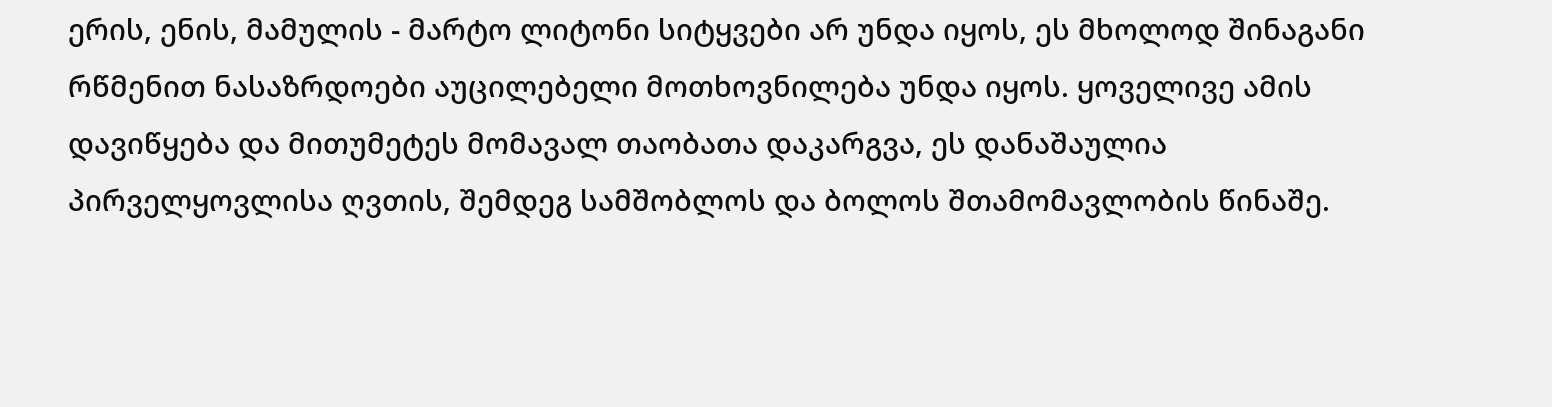ერის, ენის, მამულის - მარტო ლიტონი სიტყვები არ უნდა იყოს, ეს მხოლოდ შინაგანი რწმენით ნასაზრდოები აუცილებელი მოთხოვნილება უნდა იყოს. ყოველივე ამის დავიწყება და მითუმეტეს მომავალ თაობათა დაკარგვა, ეს დანაშაულია პირველყოვლისა ღვთის, შემდეგ სამშობლოს და ბოლოს შთამომავლობის წინაშე.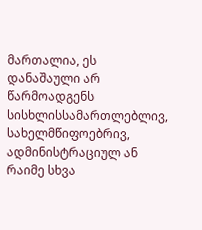მართალია, ეს დანაშაული არ წარმოადგენს სისხლისსამართლებლივ, სახელმწიფოებრივ, ადმინისტრაციულ ან რაიმე სხვა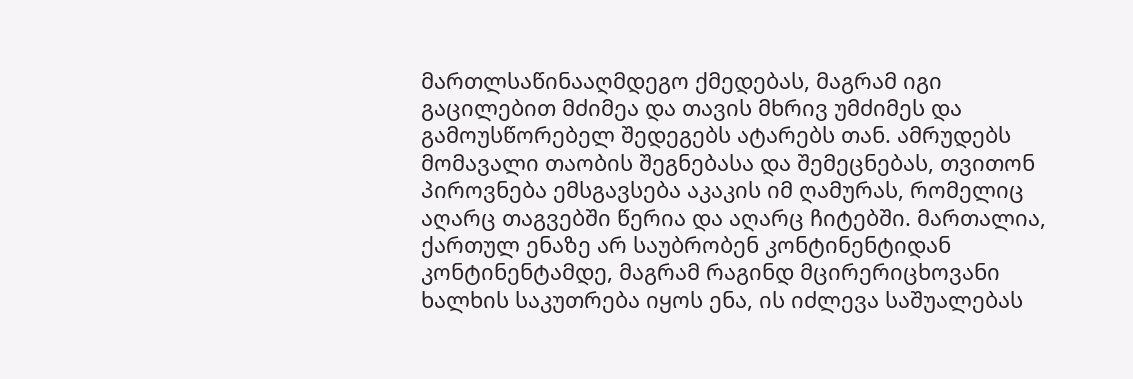მართლსაწინააღმდეგო ქმედებას, მაგრამ იგი გაცილებით მძიმეა და თავის მხრივ უმძიმეს და გამოუსწორებელ შედეგებს ატარებს თან. ამრუდებს მომავალი თაობის შეგნებასა და შემეცნებას, თვითონ პიროვნება ემსგავსება აკაკის იმ ღამურას, რომელიც აღარც თაგვებში წერია და აღარც ჩიტებში. მართალია, ქართულ ენაზე არ საუბრობენ კონტინენტიდან კონტინენტამდე, მაგრამ რაგინდ მცირერიცხოვანი ხალხის საკუთრება იყოს ენა, ის იძლევა საშუალებას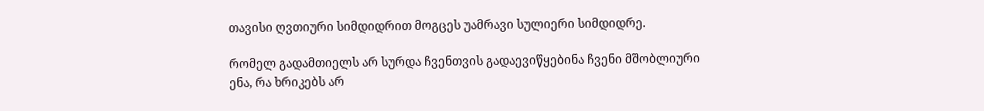თავისი ღვთიური სიმდიდრით მოგცეს უამრავი სულიერი სიმდიდრე.

რომელ გადამთიელს არ სურდა ჩვენთვის გადაევიწყებინა ჩვენი მშობლიური ენა, რა ხრიკებს არ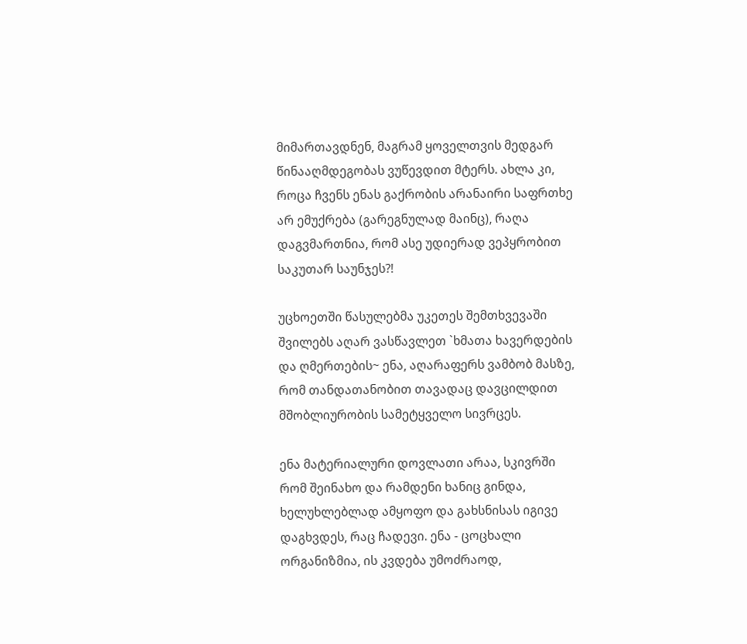მიმართავდნენ, მაგრამ ყოველთვის მედგარ წინააღმდეგობას ვუწევდით მტერს. ახლა კი, როცა ჩვენს ენას გაქრობის არანაირი საფრთხე არ ემუქრება (გარეგნულად მაინც), რაღა დაგვმართნია, რომ ასე უდიერად ვეპყრობით საკუთარ საუნჯეს?!

უცხოეთში წასულებმა უკეთეს შემთხვევაში შვილებს აღარ ვასწავლეთ `ხმათა ხავერდების და ღმერთების~ ენა, აღარაფერს ვამბობ მასზე, რომ თანდათანობით თავადაც დავცილდით მშობლიურობის სამეტყველო სივრცეს.

ენა მატერიალური დოვლათი არაა, სკივრში რომ შეინახო და რამდენი ხანიც გინდა, ხელუხლებლად ამყოფო და გახსნისას იგივე დაგხვდეს, რაც ჩადევი. ენა - ცოცხალი ორგანიზმია, ის კვდება უმოძრაოდ,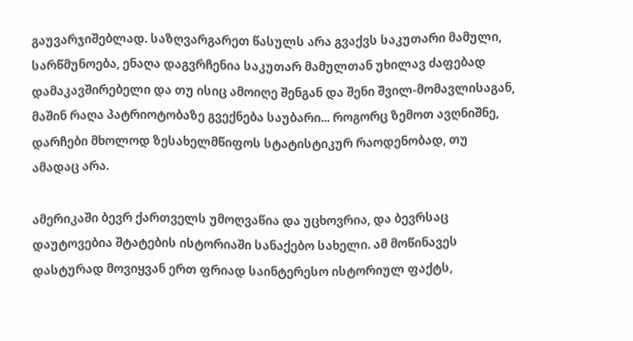გაუვარჯიშებლად. საზღვარგარეთ წასულს არა გვაქვს საკუთარი მამული, სარწმუნოება, ენაღა დაგვრჩენია საკუთარ მამულთან უხილავ ძაფებად დამაკავშირებელი და თუ ისიც ამოიღე შენგან და შენი შვილ-მომავლისაგან, მაშინ რაღა პატრიოტობაზე გვექნება საუბარი... როგორც ზემოთ ავღნიშნე, დარჩები მხოლოდ ზესახელმწიფოს სტატისტიკურ რაოდენობად, თუ ამადაც არა.

ამერიკაში ბევრ ქართველს უმოღვაწია და უცხოვრია, და ბევრსაც დაუტოვებია შტატების ისტორიაში სანაქებო სახელი. ამ მოწინავეს დასტურად მოვიყვან ერთ ფრიად საინტერესო ისტორიულ ფაქტს,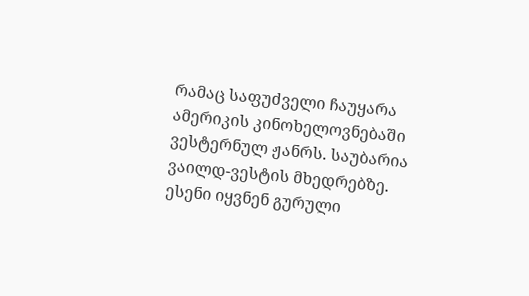რამაც საფუძველი ჩაუყარა ამერიკის კინოხელოვნებაში ვესტერნულ ჟანრს. საუბარია ვაილდ-ვესტის მხედრებზე. ესენი იყვნენ გურული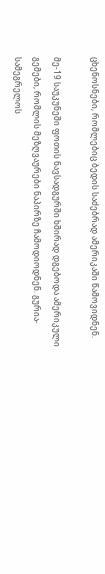ცხენოსნები, რომლებიც ბედის საძებრად ამერიკაში წამოვიდნენ.

მე-19 საუკუნეში ფოთის ნავსადგურში ხშირად დგებოდა ამერიკული გემები, რომლის მეზღვაურები ნაპირზე ჩამოდიოდნენ. გურია-სამეგრელოს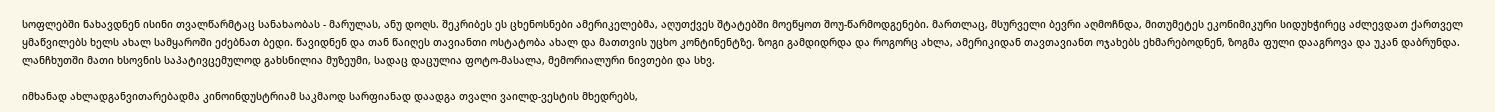სოფლებში ნახავდნენ ისინი თვალწარმტაც სანახაობას - მარულას, ანუ დოღს. შეკრიბეს ეს ცხენოსნები ამერიკელებმა, აღუთქვეს შტატებში მოეწყოთ შოუ-წარმოდგენები. მართლაც, მსურველი ბევრი აღმოჩნდა, მითუმეტეს ეკონიმიკური სიდუხჭირეც აძლევდათ ქართველ ყმაწვილებს ხელს ახალ სამყაროში ეძებნათ ბედი. წავიდნენ და თან წაიღეს თავიანთი ოსტატობა ახალ და მათთვის უცხო კონტინენტზე. ზოგი გამდიდრდა და როგორც ახლა, ამერიკიდან თავთავიანთ ოჯახებს ეხმარებოდნენ, ზოგმა ფული დააგროვა და უკან დაბრუნდა. ლანჩხუთში მათი ხსოვნის საპატივცემულოდ გახსნილია მუზეუმი, სადაც დაცულია ფოტო-მასალა, მემორიალური ნივთები და სხვ.

იმხანად ახლადგანვითარებადმა კინოინდუსტრიამ საკმაოდ სარფიანად დაადგა თვალი ვაილდ-ვესტის მხედრებს,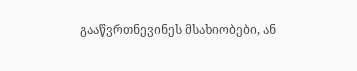გააწვრთნევინეს მსახიობები, ან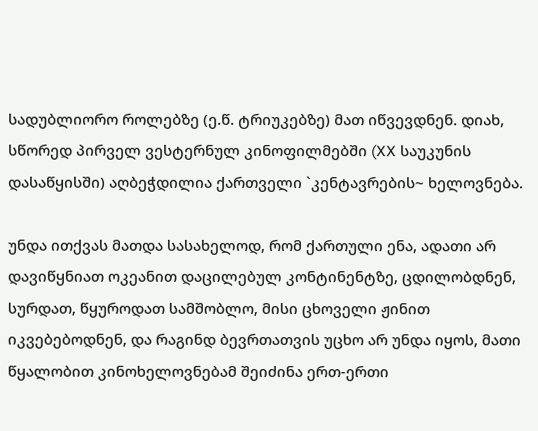სადუბლიორო როლებზე (ე.წ. ტრიუკებზე) მათ იწვევდნენ. დიახ, სწორედ პირველ ვესტერნულ კინოფილმებში (XX საუკუნის დასაწყისში) აღბეჭდილია ქართველი `კენტავრების~ ხელოვნება.

უნდა ითქვას მათდა სასახელოდ, რომ ქართული ენა, ადათი არ დავიწყნიათ ოკეანით დაცილებულ კონტინენტზე, ცდილობდნენ, სურდათ, წყუროდათ სამშობლო, მისი ცხოველი ჟინით იკვებებოდნენ, და რაგინდ ბევრთათვის უცხო არ უნდა იყოს, მათი წყალობით კინოხელოვნებამ შეიძინა ერთ-ერთი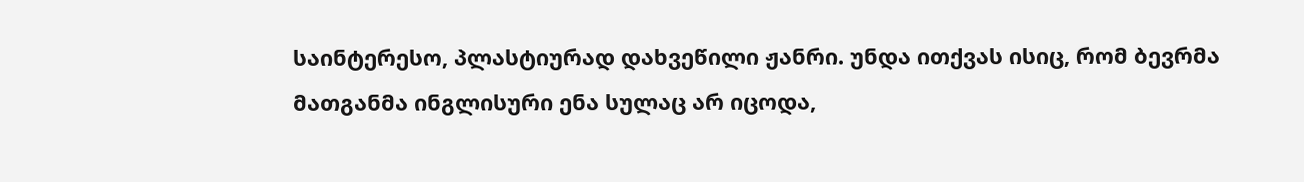საინტერესო, პლასტიურად დახვეწილი ჟანრი. უნდა ითქვას ისიც, რომ ბევრმა მათგანმა ინგლისური ენა სულაც არ იცოდა,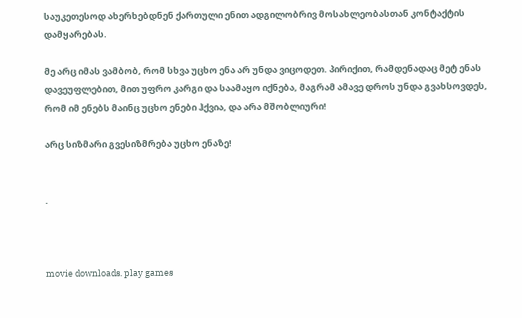საუკეთესოდ ახერხებდნენ ქართული ენით ადგილობრივ მოსახლეობასთან კონტაქტის დამყარებას.

მე არც იმას ვამბობ, რომ სხვა უცხო ენა არ უნდა ვიცოდეთ. პირიქით, რამდენადაც მეტ ენას დავეუფლებით, მით უფრო კარგი და საამაყო იქნება, მაგრამ ამავე დროს უნდა გვახსოვდეს, რომ იმ ენებს მაინც უცხო ენები ჰქვია, და არა მშობლიური!

არც სიზმარი გვესიზმრება უცხო ენაზე!


.



movie downloads. play games